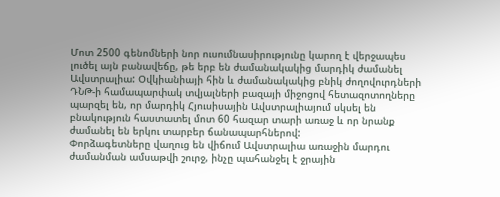Մոտ 2500 գենոմների նոր ուսումնասիրությունը կարող է վերջապես լուծել այն բանավեճը, թե երբ են ժամանակակից մարդիկ ժամանել Ավստրալիա: Օվկիանիայի հին և ժամանակակից բնիկ ժողովուրդների ԴՆԹ-ի համապարփակ տվյալների բազայի միջոցով հետազոտողները պարզել են, որ մարդիկ Հյուսիսային Ավստրալիայում սկսել են բնակություն հաստատել մոտ 60 հազար տարի առաջ և որ նրանք ժամանել են երկու տարբեր ճանապարհներով:
Փորձագետները վաղուց են վիճում Ավստրալիա առաջին մարդու ժամանման ամսաթվի շուրջ, ինչը պահանջել է ջրային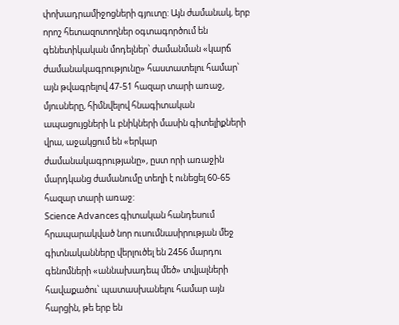փոխադրամիջոցների գյուտը: Այն ժամանակ, երբ որոշ հետազոտողներ օգտագործում են գենետիկական մոդելներ՝ ժամանման «կարճ ժամանակագրությունը» հաստատելու համար՝ այն թվագրելով 47-51 հազար տարի առաջ, մյուսները, հիմնվելով հնագիտական ապացույցների և բնիկների մասին գիտելիքների վրա, աջակցում են «երկար ժամանակագրությանը», ըստ որի առաջին մարդկանց ժամանումը տեղի է ունեցել 60-65 հազար տարի առաջ:
Science Advances գիտական հանդեսում հրապարակված նոր ուսումնասիրության մեջ գիտնականները վերլուծել են 2456 մարդու գենոմների «աննախադեպ մեծ» տվյալների հավաքածու՝ պատասխանելու համար այն հարցին, թե երբ են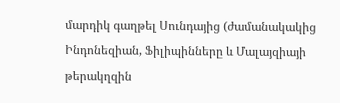մարդիկ գաղթել Սունդայից (ժամանակակից Ինդոնեզիան, Ֆիլիպինները և Մալայզիայի թերակղզին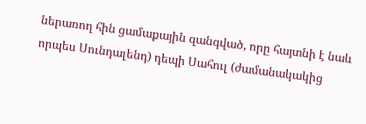ներառող հին ցամաքային զանգված, որը հայտնի է նաև որպես Սունդալենդ) դեպի Սահուլ (ժամանակակից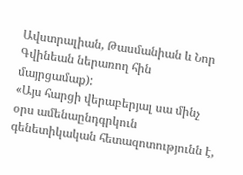Ավստրալիան, Թասմանիան և Նոր Գվինեան ներառող հին մայրցամաք):
«Այս հարցի վերաբերյալ սա մինչ օրս ամենաընդգրկուն գենետիկական հետազոտությունն է,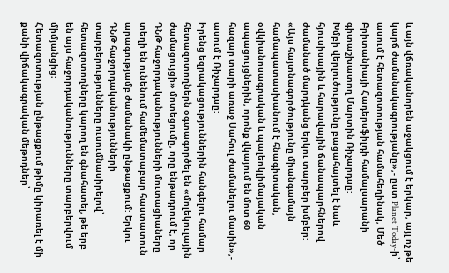և այն վճռականորեն աջակցում է երկար, այլ ոչ թե կարճ ժամանակագրությանը»,- ըստ Planet Today-ի՝ ասում է հետազոտության համահեղինակ, Մեծ Բրիտանիայի Հադերսֆիլդի համալսարանի գիտաշխատող Մարտին Ռիչարդսը:
Խմբի վերլուծությունը բացահայտել է նաև հյուսիսային և հարավային ճանապարհներով ժամանած մարդկանց երկու տարբեր խմբեր: «Այս հայտնագործությունը միանգամայն համապատասխանում է հնագիտական, օվկիանոսագրական և պալեոկլիմայական ապացույցներին, որոնք վկայում են մոտ 60 հազար տարի առաջ Սահուլ ժամանելու մասին»,- ասում է Ռիչարդսը:
Իրենց եզրակացություններին հանգելու համար հետազոտողներն օգտագործել են «մոլեկուլային ժամացույցի» մոտեցումը, որը ենթադրում է, որ ԴՆԹ հաջորդականությունների մուտացիաները տեղի են ունենում համեմատաբար հաստատուն արագությամբ ժամանակի ընթացքում: Երկու ԴՆԹ հաջորդականությունների տարբերությունները ուսումնասիրելով՝ հետազոտողները կարող են գնահատել, թե երբ են այս հաջորդականությունները տարբերվում միմյանցից։
Հետազոտության ընթացքում թիմը կիրառել է մի քանի վիճակագրական մեթոդներ՝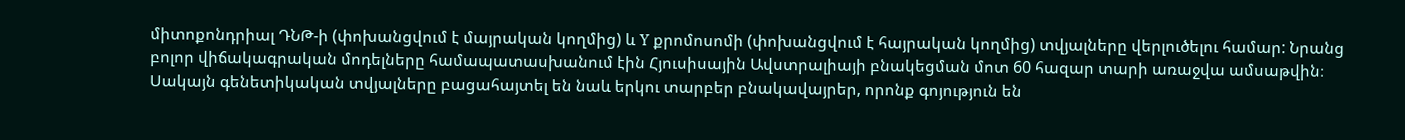միտոքոնդրիալ ԴՆԹ-ի (փոխանցվում է մայրական կողմից) և Y քրոմոսոմի (փոխանցվում է հայրական կողմից) տվյալները վերլուծելու համար: Նրանց բոլոր վիճակագրական մոդելները համապատասխանում էին Հյուսիսային Ավստրալիայի բնակեցման մոտ 60 հազար տարի առաջվա ամսաթվին։
Սակայն գենետիկական տվյալները բացահայտել են նաև երկու տարբեր բնակավայրեր, որոնք գոյություն են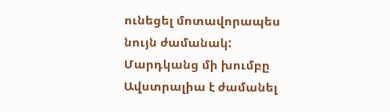ունեցել մոտավորապես նույն ժամանակ: Մարդկանց մի խումբը Ավստրալիա է ժամանել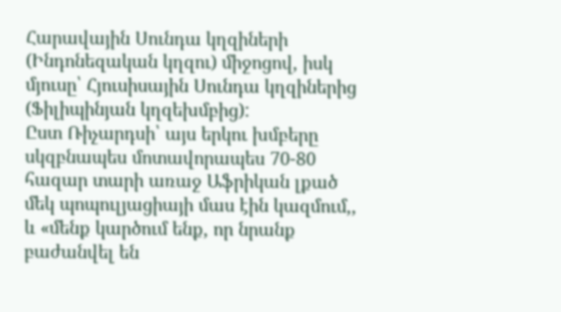Հարավային Սունդա կղզիների (Ինդոնեզական կղզու) միջոցով, իսկ մյուսը՝ Հյուսիսային Սունդա կղզիներից (Ֆիլիպինյան կղզեխմբից):
Ըստ Ռիչարդսի՝ այս երկու խմբերը սկզբնապես մոտավորապես 70-80 հազար տարի առաջ Աֆրիկան լքած մեկ պոպուլյացիայի մաս էին կազմում,, և «մենք կարծում ենք, որ նրանք բաժանվել են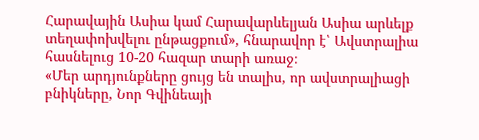Հարավային Ասիա կամ Հարավարևելյան Ասիա արևելք տեղափոխվելու ընթացքում», հնարավոր է՝ Ավստրալիա հասնելուց 10-20 հազար տարի առաջ։
«Մեր արդյունքները ցույց են տալիս, որ ավստրալիացի բնիկները, Նոր Գվինեայի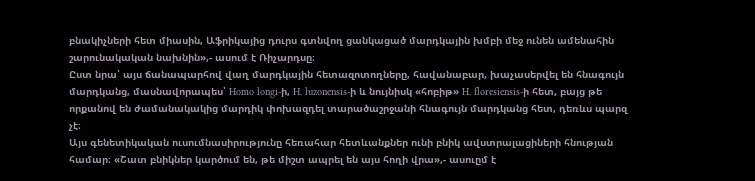բնակիչների հետ միասին, Աֆրիկայից դուրս գտնվող ցանկացած մարդկային խմբի մեջ ունեն ամենահին շարունակական նախնին»,- ասում է Ռիչարդսը։
Ըստ նրա՝ այս ճանապարհով վաղ մարդկային հետազոտողները, հավանաբար, խաչասերվել են հնագույն մարդկանց, մասնավորապես՝ Homo longi-ի, H. luzonensis-ի և նույնիսկ «հոբիթ» H. floresiensis-ի հետ, բայց թե որքանով են ժամանակակից մարդիկ փոխազդել տարածաշրջանի հնագույն մարդկանց հետ, դեռևս պարզ չէ։
Այս գենետիկական ուսումնասիրությունը հեռահար հետևանքներ ունի բնիկ ավստրալացիների հնության համար։ «Շատ բնիկներ կարծում են, թե միշտ ապրել են այս հողի վրա»,- ասուըմ է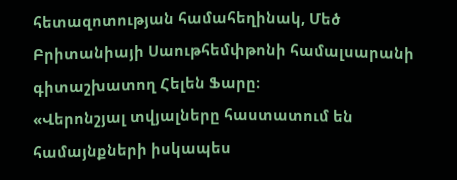հետազոտության համահեղինակ, Մեծ Բրիտանիայի Սաութհեմփթոնի համալսարանի գիտաշխատող Հելեն Ֆարը։
«Վերոնշյալ տվյալները հաստատում են համայնքների իսկապես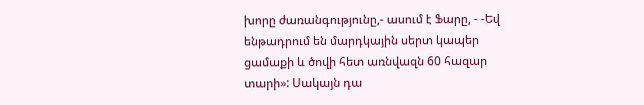խորը ժառանգությունը,- ասում է Ֆարը, - -Եվ ենթադրում են մարդկային սերտ կապեր ցամաքի և ծովի հետ առնվազն 60 հազար տարի»: Սակայն դա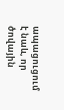ապացուցում է նաև, որ ծովային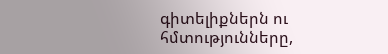գիտելիքներն ու հմտությունները,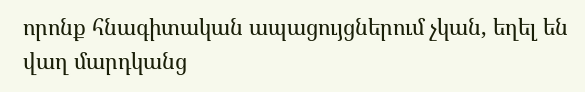որոնք հնագիտական ապացույցներում չկան, եղել են վաղ մարդկանց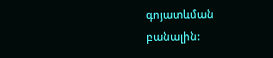գոյատևման բանալին: